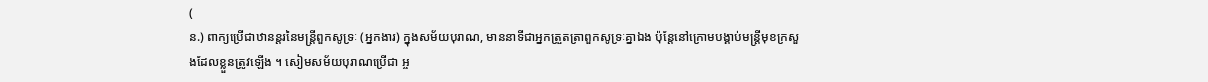(
ន.) ពាក្យប្រើជាឋានន្តរនៃមន្រ្តីពួកសូទ្រៈ (អ្នកងារ) ក្នុងសម័យបុរាណ, មាននាទីជាអ្នកត្រួតត្រាពួកសូទ្រៈគ្នាឯង ប៉ុន្តែនៅក្រោមបង្គាប់មន្រ្តីមុខក្រសួងដែលខ្លួនត្រូវឡើង ។ សៀមសម័យបុរាណប្រើជា អ្ច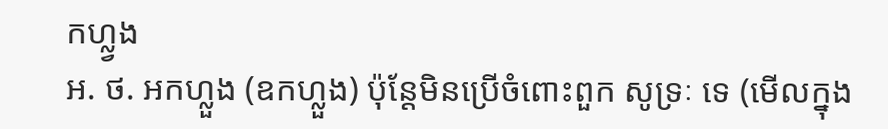កហ្ល្វង
អ. ថ. អកហ្លួង (ឧកហ្លួង) ប៉ុន្តែមិនប្រើចំពោះពួក សូទ្រៈ ទេ (មើលក្នុង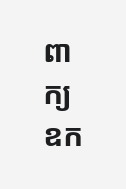ពាក្យ ឧក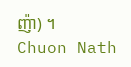ញ៉ា) ។
Chuon Nath